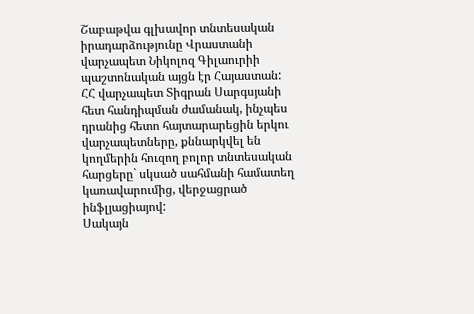Շաբաթվա գլխավոր տնտեսական իրադարձությունը Վրաստանի վարչապետ Նիկոլոզ Գիլաուրիի պաշտոնական այցն էր Հայաստան: ՀՀ վարչապետ Տիգրան Սարգսյանի հետ հանդիպման ժամանակ, ինչպես դրանից հետո հայտարարեցին երկու վարչապետները, քննարկվել են կողմերին հուզող բոլոր տնտեսական հարցերը` սկսած սահմանի համատեղ կառավարումից, վերջացրած ինֆլյացիայով:
Սակայն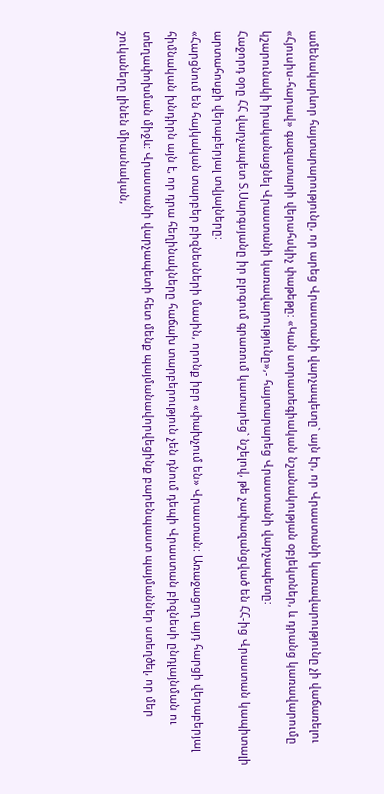ամենակարևոր հայտարարությունը, որ արեց Վրաստանի վարչապետը` այն էր, որ Վրաստանի կառավարությունը չի վաճառելու «Հյուսիս-հարավ» գազատարի վերահսկիչ փաթեթը: «Կան ստրատեգիական նշանակության օբյեկտներ, և դրանց կառավարումը կշարունակի իրականացնել Վրաստանի կառավարությունը»,- հայտարարեց Վրաստանի վարչապետը:
Հաջորդ օրը ՀՀ վարչապետ Տ.Սարգսյանը իր բլոգում գրառում կատարեց` նշելով, թե չափազանցված են ՀՀ-ից Վրաստան կապիտալի արտահոսքի վերաբերյալ տվյալները:
«Հարցնում են հայկական տարբեր բիզնեսների մասին, որոնք իբր «փախչում են» Վրաստան: Առաջացող այդ հարցի վերաբերյալ հիմնական խնդիրն այն է, որ դրա հեղինակները հաճախ տարբերություն չեն դնում դեպի Վրաստան բիզնեսի ընդլայնման ու տեղափոխման միջև: Վրաստանի վարչապետի հետ մենք պայմանավորվեցինք բարենպաստ պայմաններ ստեղծել, որ մեր շուկաները լինեն միասնական,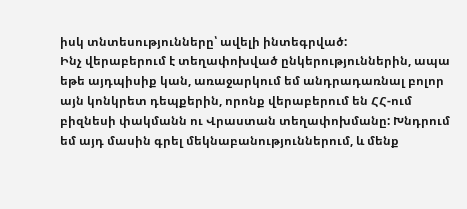իսկ տնտեսությունները՝ ավելի ինտեգրված:
Ինչ վերաբերում է տեղափոխված ընկերություններին, ապա եթե այդպիսիք կան, առաջարկում եմ անդրադառնալ բոլոր այն կոնկրետ դեպքերին, որոնք վերաբերում են ՀՀ-ում բիզնեսի փակմանն ու Վրաստան տեղափոխմանը: Խնդրում եմ այդ մասին գրել մեկնաբանություններում, և մենք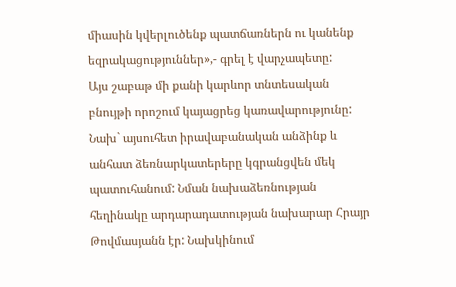միասին կվերլուծենք պատճառներն ու կանենք եզրակացություններ»,- գրել է վարչապետը:
Այս շաբաթ մի քանի կարևոր տնտեսական բնույթի որոշում կայացրեց կառավարությունը: Նախ` այսուհետ իրավաբանական անձինք և անհատ ձեռնարկատերերը կգրանցվեն մեկ պատուհանում: Նման նախաձեռնության հեղինակը արդարադատության նախարար Հրայր Թովմասյանն էր: Նախկինում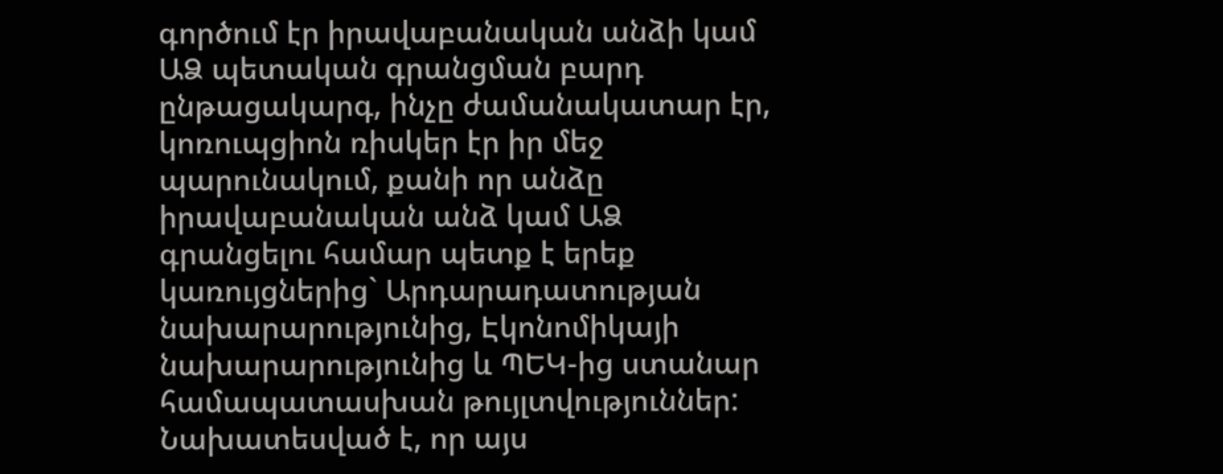գործում էր իրավաբանական անձի կամ ԱՁ պետական գրանցման բարդ ընթացակարգ, ինչը ժամանակատար էր, կոռուպցիոն ռիսկեր էր իր մեջ պարունակում, քանի որ անձը իրավաբանական անձ կամ ԱՁ գրանցելու համար պետք է երեք կառույցներից` Արդարադատության նախարարությունից, Էկոնոմիկայի նախարարությունից և ՊԵԿ-ից ստանար համապատասխան թույլտվություններ: Նախատեսված է, որ այս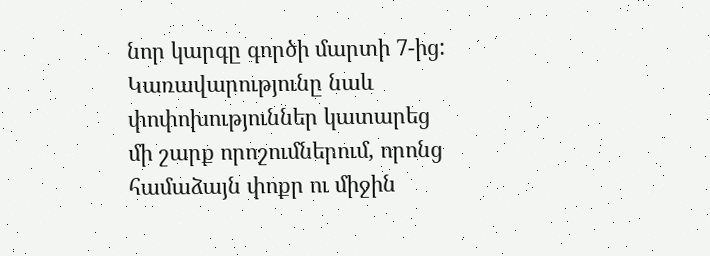նոր կարգը գործի մարտի 7-ից:
Կառավարությունը նաև փոփոխություններ կատարեց մի շարք որոշումներում, որոնց համաձայն փոքր ու միջին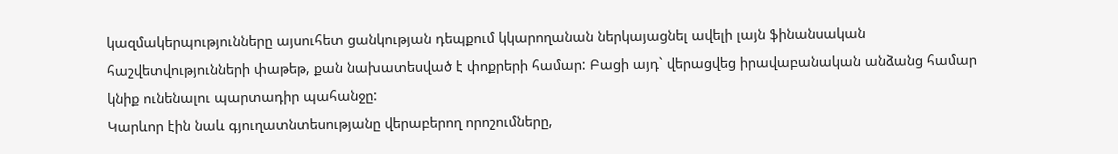կազմակերպությունները այսուհետ ցանկության դեպքում կկարողանան ներկայացնել ավելի լայն ֆինանսական հաշվետվությունների փաթեթ, քան նախատեսված է փոքրերի համար: Բացի այդ` վերացվեց իրավաբանական անձանց համար կնիք ունենալու պարտադիր պահանջը:
Կարևոր էին նաև գյուղատնտեսությանը վերաբերող որոշումները,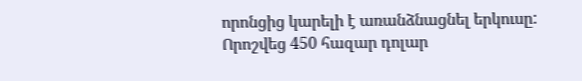որոնցից կարելի է առանձնացնել երկուսը: Որոշվեց 450 հազար դոլար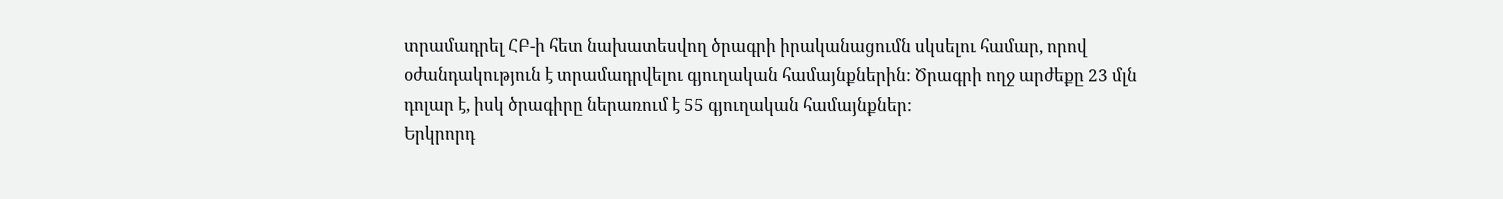տրամադրել ՀԲ-ի հետ նախատեսվող ծրագրի իրականացումն սկսելու համար, որով օժանդակություն է տրամադրվելու գյուղական համայնքներին: Ծրագրի ողջ արժեքը 23 մլն դոլար է, իսկ ծրագիրը ներառում է 55 գյուղական համայնքներ:
Երկրորդ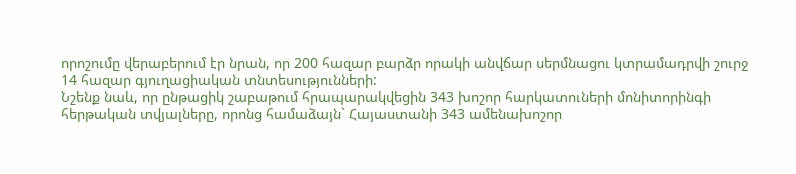որոշումը վերաբերում էր նրան, որ 200 հազար բարձր որակի անվճար սերմնացու կտրամադրվի շուրջ 14 հազար գյուղացիական տնտեսությունների:
Նշենք նաև, որ ընթացիկ շաբաթում հրապարակվեցին 343 խոշոր հարկատուների մոնիտորինգի հերթական տվյալները, որոնց համաձայն` Հայաստանի 343 ամենախոշոր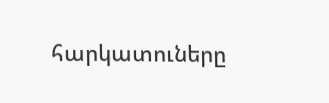հարկատուները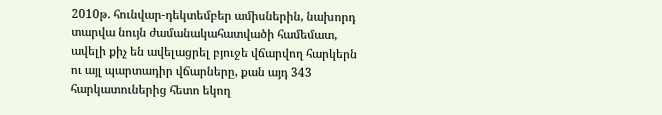2010թ. հունվար-դեկտեմբեր ամիսներին, նախորդ տարվա նույն ժամանակահատվածի համեմատ, ավելի քիչ են ավելացրել բյուջե վճարվող հարկերն ու այլ պարտադիր վճարները, քան այդ 343 հարկատուներից հետո եկող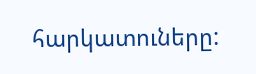հարկատուները: